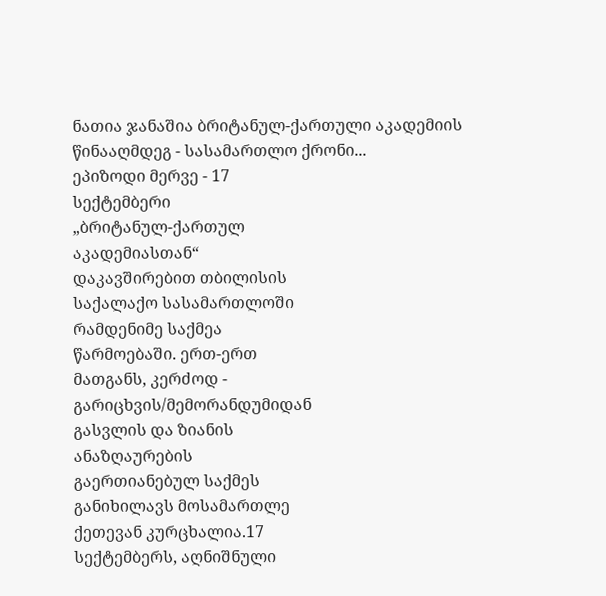ნათია ჯანაშია ბრიტანულ-ქართული აკადემიის წინააღმდეგ - სასამართლო ქრონი...
ეპიზოდი მერვე - 17
სექტემბერი
„ბრიტანულ-ქართულ
აკადემიასთან“
დაკავშირებით თბილისის
საქალაქო სასამართლოში
რამდენიმე საქმეა
წარმოებაში. ერთ-ერთ
მათგანს, კერძოდ -
გარიცხვის/მემორანდუმიდან
გასვლის და ზიანის
ანაზღაურების
გაერთიანებულ საქმეს
განიხილავს მოსამართლე
ქეთევან კურცხალია.17
სექტემბერს, აღნიშნული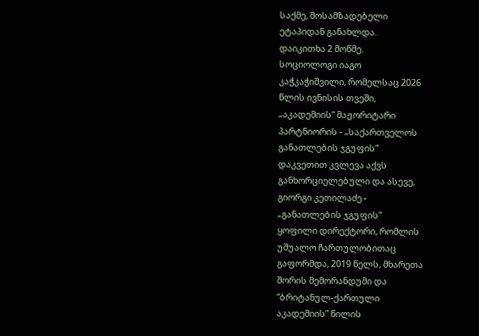საქმე, მოსამზადებელი
ეტაპიდან განახლდა.
დაიკითხა 2 მოწმე.
სოციოლოგი იაგო
კაჭკაჭიშვილი, რომელსაც 2026
წლის ივნისის თვეში,
„აკადემიის“ მაჟორიტარი
პარტნიორის - „საქართველოს
განათლების ჯგუფის“
დაკვეთით კვლევა აქვს
განხორციელებული და ასევე,
გიორგი კეთილაძე -
„განათლების ჯგუფის“
ყოფილი დირექტორი, რომლის
უშუალო ჩართულობითაც
გაფორმდა, 2019 წელს, მხარეთა
შორის მემორანდუმი და
“ბრიტანულ-ქართული
აკადემიის” წილის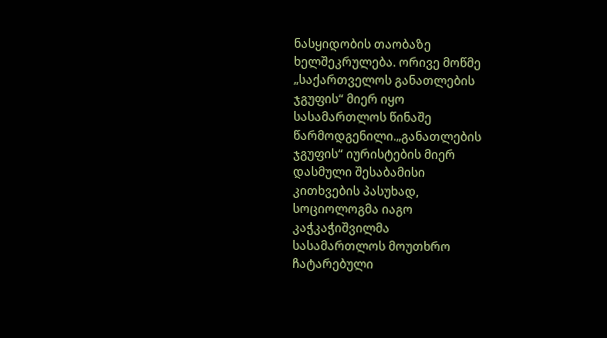ნასყიდობის თაობაზე
ხელშეკრულება. ორივე მოწმე
„საქართველოს განათლების
ჯგუფის“ მიერ იყო
სასამართლოს წინაშე
წარმოდგენილი.„განათლების
ჯგუფის“ იურისტების მიერ
დასმული შესაბამისი
კითხვების პასუხად,
სოციოლოგმა იაგო
კაჭკაჭიშვილმა
სასამართლოს მოუთხრო
ჩატარებული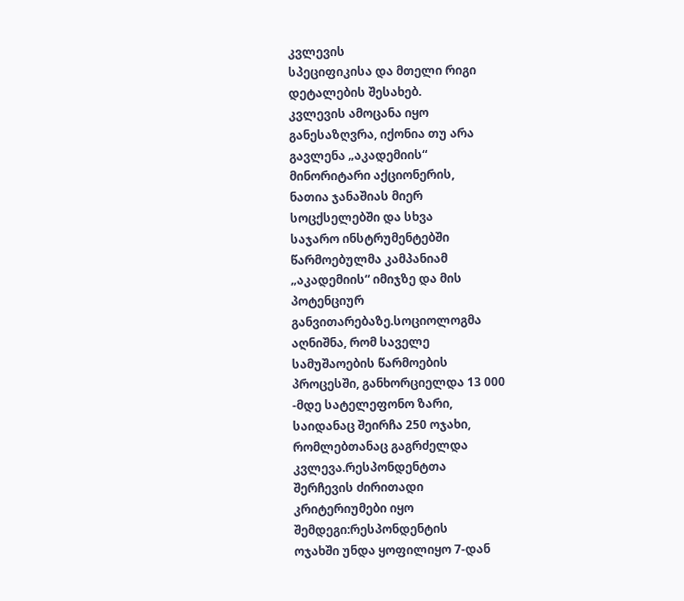კვლევის
სპეციფიკისა და მთელი რიგი
დეტალების შესახებ.
კვლევის ამოცანა იყო
განესაზღვრა, იქონია თუ არა
გავლენა „აკადემიის“
მინორიტარი აქციონერის,
ნათია ჯანაშიას მიერ
სოცქსელებში და სხვა
საჯარო ინსტრუმენტებში
წარმოებულმა კამპანიამ
„აკადემიის“ იმიჯზე და მის
პოტენციურ
განვითარებაზე.სოციოლოგმა
აღნიშნა, რომ საველე
სამუშაოების წარმოების
პროცესში, განხორციელდა 13 000
-მდე სატელეფონო ზარი,
საიდანაც შეირჩა 250 ოჯახი,
რომლებთანაც გაგრძელდა
კვლევა.რესპონდენტთა
შერჩევის ძირითადი
კრიტერიუმები იყო
შემდეგი:რესპონდენტის
ოჯახში უნდა ყოფილიყო 7-დან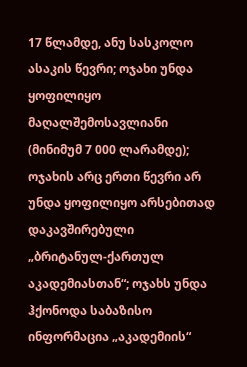17 წლამდე, ანუ სასკოლო
ასაკის წევრი; ოჯახი უნდა
ყოფილიყო
მაღალშემოსავლიანი
(მინიმუმ 7 000 ლარამდე);
ოჯახის არც ერთი წევრი არ
უნდა ყოფილიყო არსებითად
დაკავშირებული
„ბრიტანულ-ქართულ
აკადემიასთან“; ოჯახს უნდა
ჰქონოდა საბაზისო
ინფორმაცია „აკადემიის“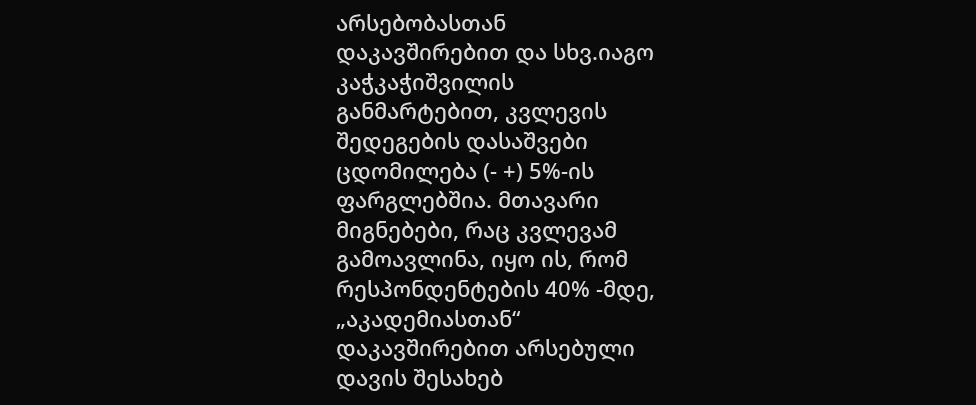არსებობასთან
დაკავშირებით და სხვ.იაგო
კაჭკაჭიშვილის
განმარტებით, კვლევის
შედეგების დასაშვები
ცდომილება (- +) 5%-ის
ფარგლებშია. მთავარი
მიგნებები, რაც კვლევამ
გამოავლინა, იყო ის, რომ
რესპონდენტების 40% -მდე,
„აკადემიასთან“
დაკავშირებით არსებული
დავის შესახებ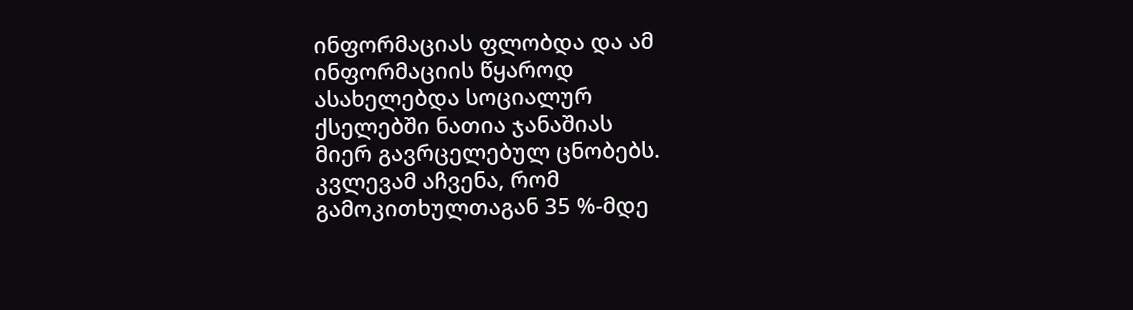ინფორმაციას ფლობდა და ამ
ინფორმაციის წყაროდ
ასახელებდა სოციალურ
ქსელებში ნათია ჯანაშიას
მიერ გავრცელებულ ცნობებს.
კვლევამ აჩვენა, რომ
გამოკითხულთაგან 35 %-მდე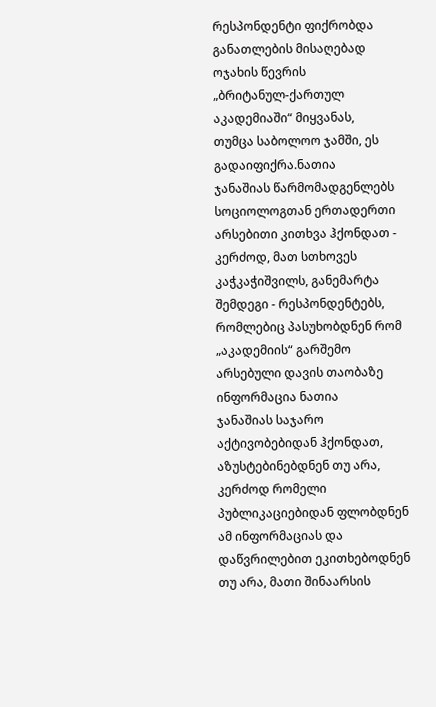რესპონდენტი ფიქრობდა
განათლების მისაღებად
ოჯახის წევრის
„ბრიტანულ-ქართულ
აკადემიაში“ მიყვანას,
თუმცა საბოლოო ჯამში, ეს
გადაიფიქრა.ნათია
ჯანაშიას წარმომადგენლებს
სოციოლოგთან ერთადერთი
არსებითი კითხვა ჰქონდათ -
კერძოდ, მათ სთხოვეს
კაჭკაჭიშვილს, განემარტა
შემდეგი - რესპონდენტებს,
რომლებიც პასუხობდნენ რომ
„აკადემიის“ გარშემო
არსებული დავის თაობაზე
ინფორმაცია ნათია
ჯანაშიას საჯარო
აქტივობებიდან ჰქონდათ,
აზუსტებინებდნენ თუ არა,
კერძოდ რომელი
პუბლიკაციებიდან ფლობდნენ
ამ ინფორმაციას და
დაწვრილებით ეკითხებოდნენ
თუ არა, მათი შინაარსის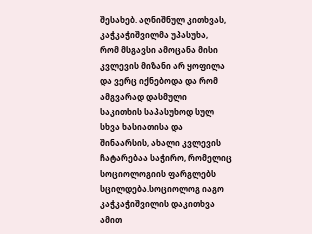შესახებ. აღნიშნულ კითხვას,
კაჭკაჭიშვილმა უპასუხა,
რომ მსგავსი ამოცანა მისი
კვლევის მიზანი არ ყოფილა
და ვერც იქნებოდა და რომ
ამგვარად დასმული
საკითხის საპასუხოდ სულ
სხვა ხასიათისა და
შინაარსის, ახალი კვლევის
ჩატარებაა საჭირო, რომელიც
სოციოლოგიის ფარგლებს
სცილდება.სოციოლოგ იაგო
კაჭკაჭიშვილის დაკითხვა
ამით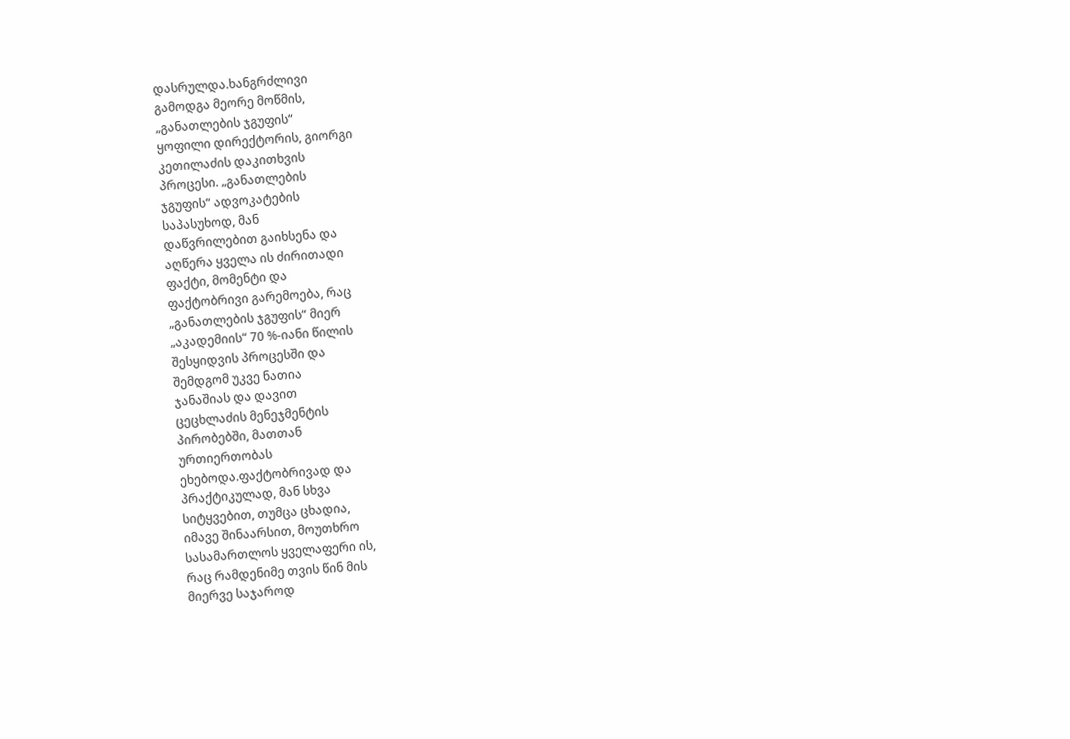დასრულდა.ხანგრძლივი
გამოდგა მეორე მოწმის,
„განათლების ჯგუფის“
ყოფილი დირექტორის, გიორგი
კეთილაძის დაკითხვის
პროცესი. „განათლების
ჯგუფის“ ადვოკატების
საპასუხოდ, მან
დაწვრილებით გაიხსენა და
აღწერა ყველა ის ძირითადი
ფაქტი, მომენტი და
ფაქტობრივი გარემოება, რაც
„განათლების ჯგუფის“ მიერ
„აკადემიის“ 70 %-იანი წილის
შესყიდვის პროცესში და
შემდგომ უკვე ნათია
ჯანაშიას და დავით
ცეცხლაძის მენეჯმენტის
პირობებში, მათთან
ურთიერთობას
ეხებოდა.ფაქტობრივად და
პრაქტიკულად, მან სხვა
სიტყვებით, თუმცა ცხადია,
იმავე შინაარსით, მოუთხრო
სასამართლოს ყველაფერი ის,
რაც რამდენიმე თვის წინ მის
მიერვე საჯაროდ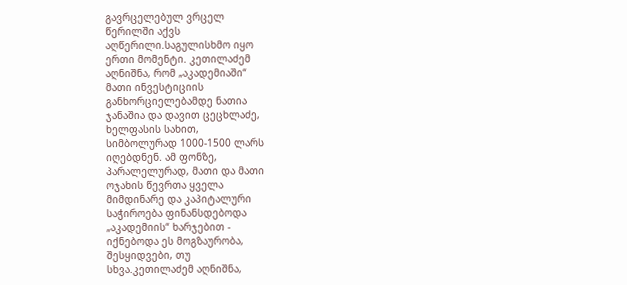გავრცელებულ ვრცელ
წერილში აქვს
აღწერილი.საგულისხმო იყო
ერთი მომენტი. კეთილაძემ
აღნიშნა, რომ „აკადემიაში“
მათი ინვესტიციის
განხორციელებამდე ნათია
ჯანაშია და დავით ცეცხლაძე,
ხელფასის სახით,
სიმბოლურად 1000-1500 ლარს
იღებდნენ. ამ ფონზე,
პარალელურად, მათი და მათი
ოჯახის წევრთა ყველა
მიმდინარე და კაპიტალური
საჭიროება ფინანსდებოდა
„აკადემიის“ ხარჯებით -
იქნებოდა ეს მოგზაურობა,
შესყიდვები, თუ
სხვა.კეთილაძემ აღნიშნა,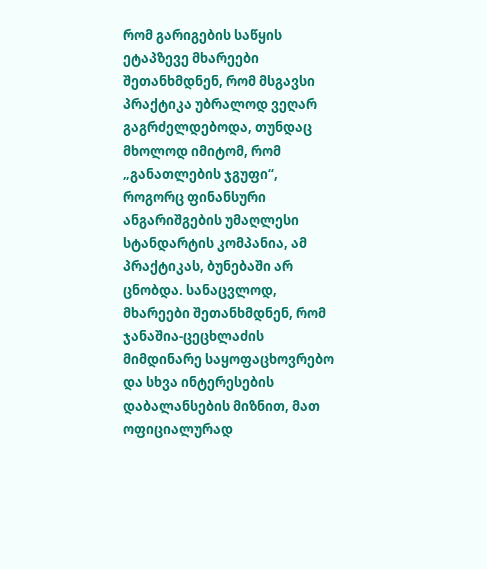რომ გარიგების საწყის
ეტაპზევე მხარეები
შეთანხმდნენ, რომ მსგავსი
პრაქტიკა უბრალოდ ვეღარ
გაგრძელდებოდა, თუნდაც
მხოლოდ იმიტომ, რომ
„განათლების ჯგუფი“,
როგორც ფინანსური
ანგარიშგების უმაღლესი
სტანდარტის კომპანია, ამ
პრაქტიკას, ბუნებაში არ
ცნობდა. სანაცვლოდ,
მხარეები შეთანხმდნენ, რომ
ჯანაშია-ცეცხლაძის
მიმდინარე საყოფაცხოვრებო
და სხვა ინტერესების
დაბალანსების მიზნით, მათ
ოფიციალურად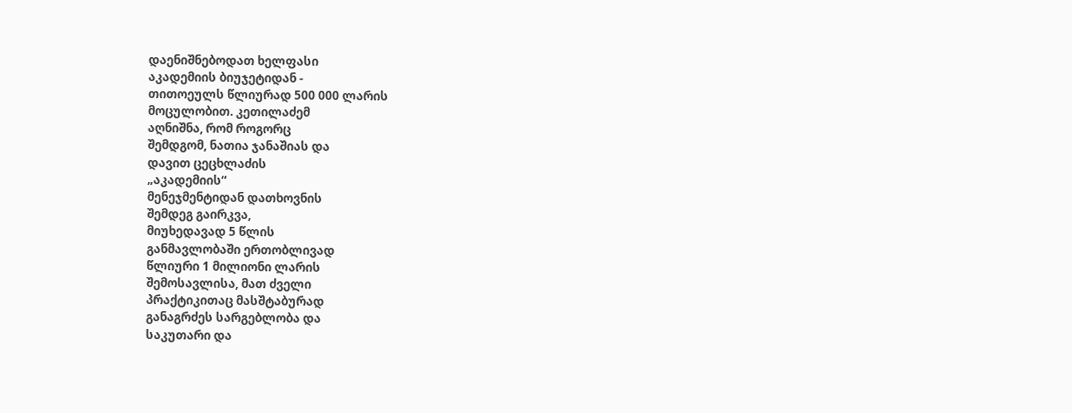დაენიშნებოდათ ხელფასი
აკადემიის ბიუჯეტიდან -
თითოეულს წლიურად 500 000 ლარის
მოცულობით. კეთილაძემ
აღნიშნა, რომ როგორც
შემდგომ, ნათია ჯანაშიას და
დავით ცეცხლაძის
„აკადემიის“
მენეჯმენტიდან დათხოვნის
შემდეგ გაირკვა,
მიუხედავად 5 წლის
განმავლობაში ერთობლივად
წლიური 1 მილიონი ლარის
შემოსავლისა, მათ ძველი
პრაქტიკითაც მასშტაბურად
განაგრძეს სარგებლობა და
საკუთარი და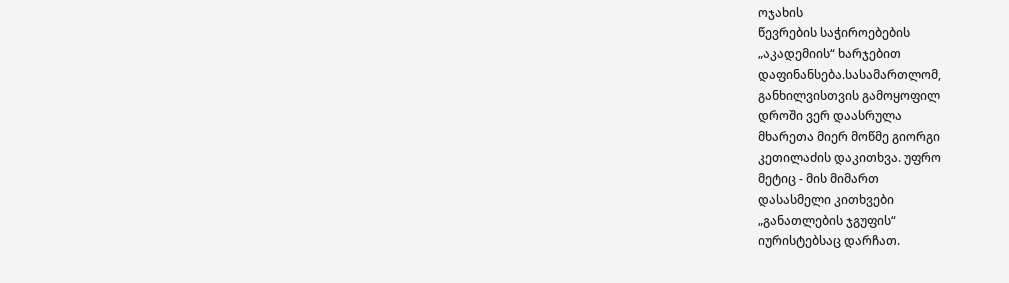ოჯახის
წევრების საჭიროებების
„აკადემიის“ ხარჯებით
დაფინანსება.სასამართლომ,
განხილვისთვის გამოყოფილ
დროში ვერ დაასრულა
მხარეთა მიერ მოწმე გიორგი
კეთილაძის დაკითხვა. უფრო
მეტიც - მის მიმართ
დასასმელი კითხვები
„განათლების ჯგუფის“
იურისტებსაც დარჩათ.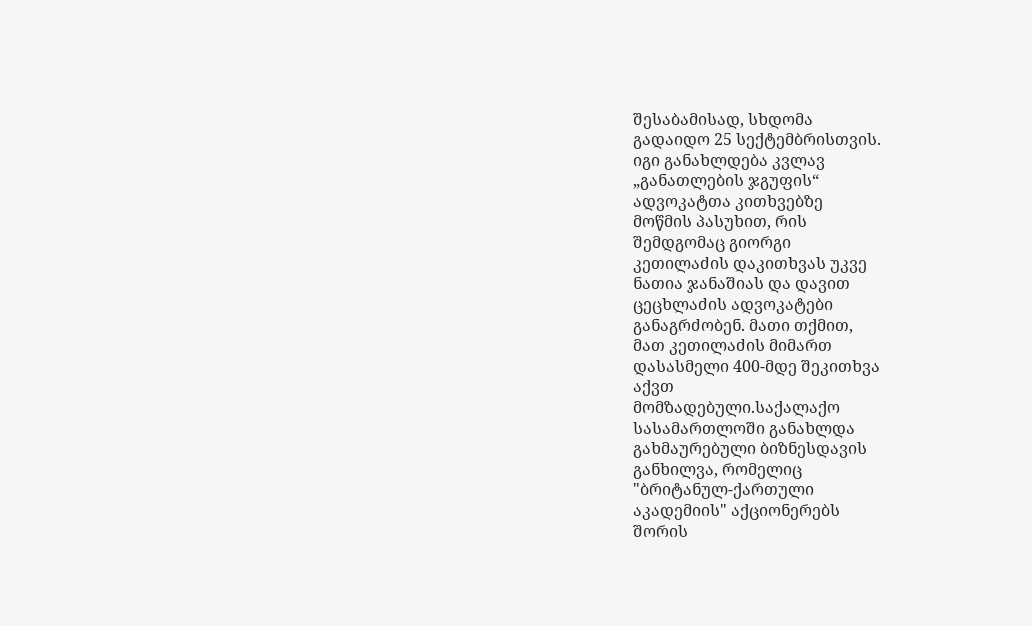შესაბამისად, სხდომა
გადაიდო 25 სექტემბრისთვის.
იგი განახლდება კვლავ
„განათლების ჯგუფის“
ადვოკატთა კითხვებზე
მოწმის პასუხით, რის
შემდგომაც გიორგი
კეთილაძის დაკითხვას უკვე
ნათია ჯანაშიას და დავით
ცეცხლაძის ადვოკატები
განაგრძობენ. მათი თქმით,
მათ კეთილაძის მიმართ
დასასმელი 400-მდე შეკითხვა
აქვთ
მომზადებული.საქალაქო
სასამართლოში განახლდა
გახმაურებული ბიზნესდავის
განხილვა, რომელიც
"ბრიტანულ-ქართული
აკადემიის" აქციონერებს
შორის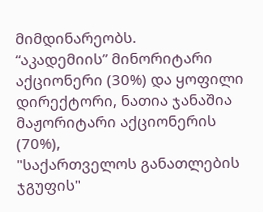მიმდინარეობს.
“აკადემიის” მინორიტარი
აქციონერი (30%) და ყოფილი
დირექტორი, ნათია ჯანაშია
მაჟორიტარი აქციონერის (70%),
"საქართველოს განათლების
ჯგუფის"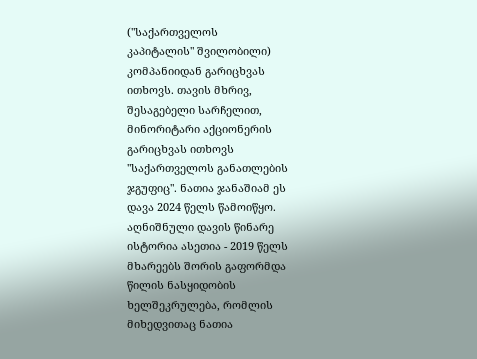("საქართველოს
კაპიტალის" შვილობილი)
კომპანიიდან გარიცხვას
ითხოვს. თავის მხრივ,
შესაგებელი სარჩელით,
მინორიტარი აქციონერის
გარიცხვას ითხოვს
"საქართველოს განათლების
ჯგუფიც". ნათია ჯანაშიამ ეს
დავა 2024 წელს წამოიწყო.
აღნიშნული დავის წინარე
ისტორია ასეთია - 2019 წელს
მხარეებს შორის გაფორმდა
წილის ნასყიდობის
ხელშეკრულება, რომლის
მიხედვითაც ნათია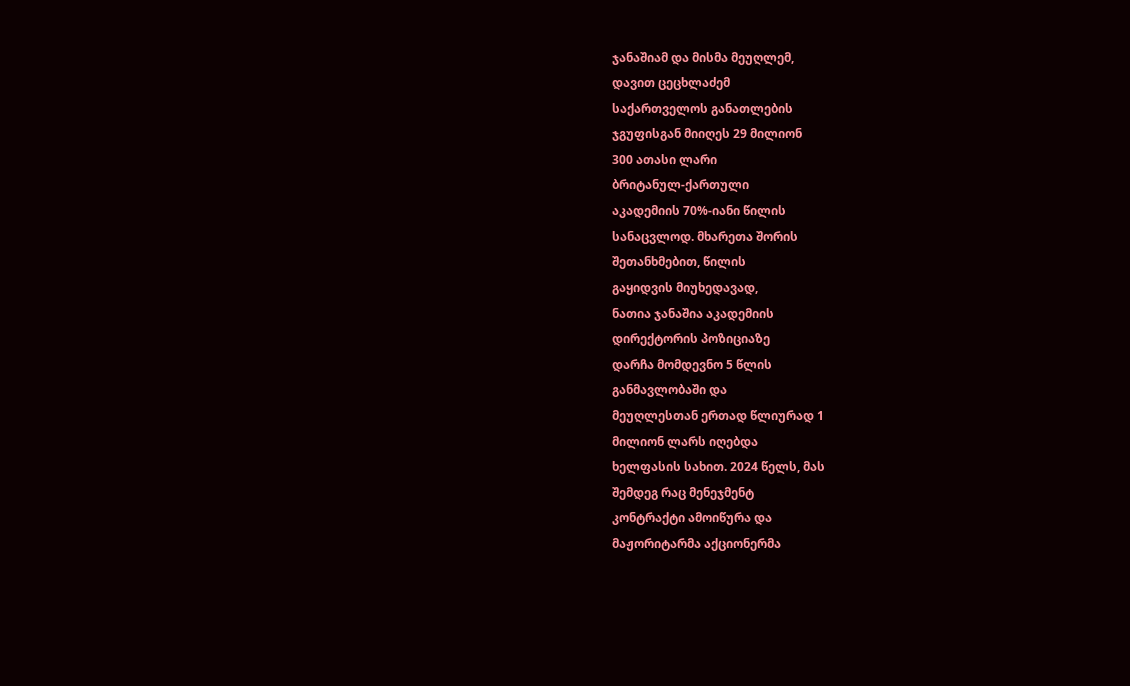ჯანაშიამ და მისმა მეუღლემ,
დავით ცეცხლაძემ
საქართველოს განათლების
ჯგუფისგან მიიღეს 29 მილიონ
300 ათასი ლარი
ბრიტანულ-ქართული
აკადემიის 70%-იანი წილის
სანაცვლოდ. მხარეთა შორის
შეთანხმებით, წილის
გაყიდვის მიუხედავად,
ნათია ჯანაშია აკადემიის
დირექტორის პოზიციაზე
დარჩა მომდევნო 5 წლის
განმავლობაში და
მეუღლესთან ერთად წლიურად 1
მილიონ ლარს იღებდა
ხელფასის სახით. 2024 წელს, მას
შემდეგ რაც მენეჯმენტ
კონტრაქტი ამოიწურა და
მაჟორიტარმა აქციონერმა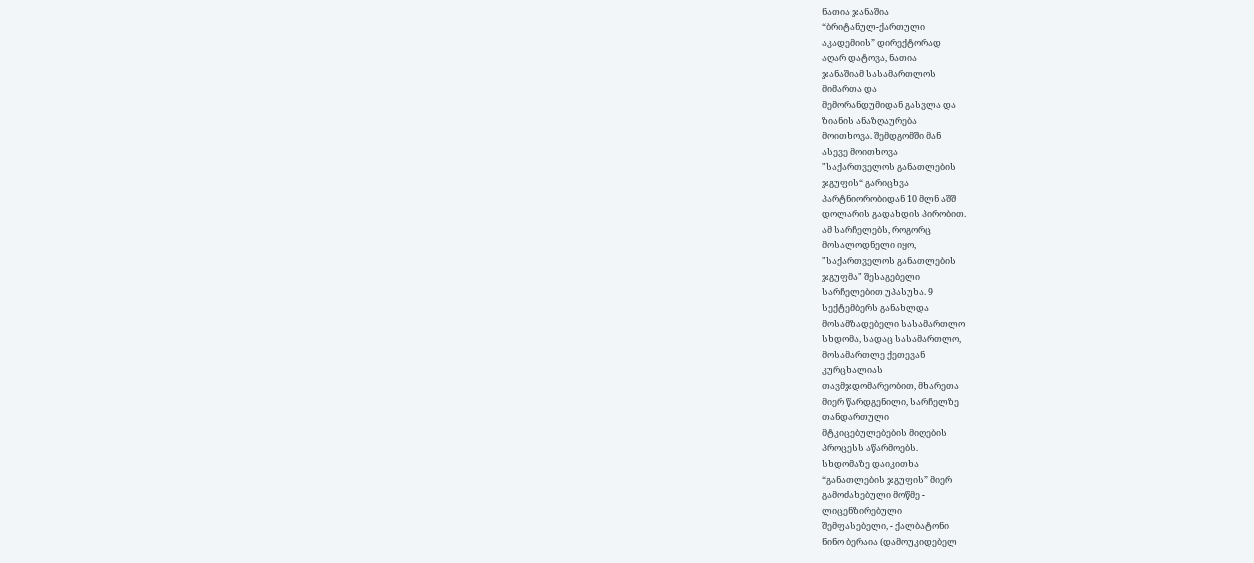ნათია ჯანაშია
“ბრიტანულ-ქართული
აკადემიის” დირექტორად
აღარ დატოვა, ნათია
ჯანაშიამ სასამართლოს
მიმართა და
მემორანდუმიდან გასვლა და
ზიანის ანაზღაურება
მოითხოვა. შემდგომში მან
ასევე მოითხოვა
"საქართველოს განათლების
ჯგუფის“ გარიცხვა
პარტნიორობიდან 10 მლნ აშშ
დოლარის გადახდის პირობით.
ამ სარჩელებს, როგორც
მოსალოდნელი იყო,
"საქართველოს განათლების
ჯგუფმა" შესაგებელი
სარჩელებით უპასუხა. 9
სექტემბერს განახლდა
მოსამზადებელი სასამართლო
სხდომა, სადაც სასამართლო,
მოსამართლე ქეთევან
კურცხალიას
თავმჯდომარეობით, მხარეთა
მიერ წარდგენილი, სარჩელზე
თანდართული
მტკიცებულებების მიღების
პროცესს აწარმოებს.
სხდომაზე დაიკითხა
“განათლების ჯგუფის” მიერ
გამოძახებული მოწმე -
ლიცენზირებული
შემფასებელი, - ქალბატონი
ნინო ბერაია (დამოუკიდებელ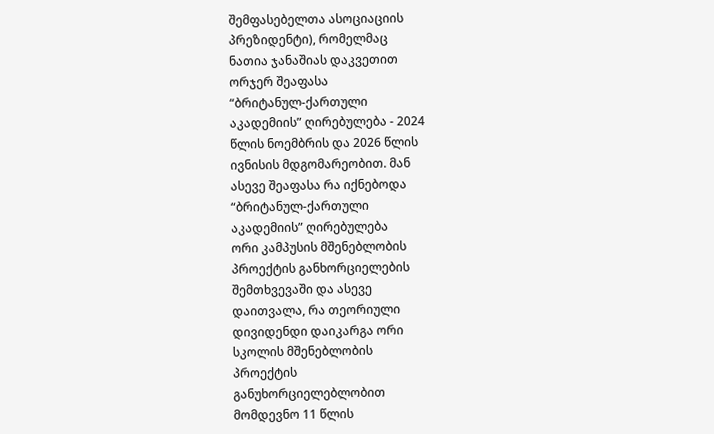შემფასებელთა ასოციაციის
პრეზიდენტი), რომელმაც
ნათია ჯანაშიას დაკვეთით
ორჯერ შეაფასა
“ბრიტანულ-ქართული
აკადემიის” ღირებულება - 2024
წლის ნოემბრის და 2026 წლის
ივნისის მდგომარეობით. მან
ასევე შეაფასა რა იქნებოდა
“ბრიტანულ-ქართული
აკადემიის” ღირებულება
ორი კამპუსის მშენებლობის
პროექტის განხორციელების
შემთხვევაში და ასევე
დაითვალა, რა თეორიული
დივიდენდი დაიკარგა ორი
სკოლის მშენებლობის
პროექტის
განუხორციელებლობით
მომდევნო 11 წლის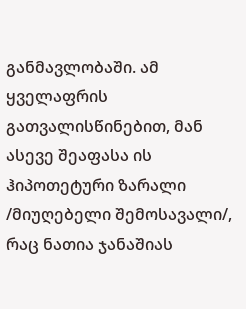განმავლობაში. ამ
ყველაფრის
გათვალისწინებით, მან
ასევე შეაფასა ის
ჰიპოთეტური ზარალი
/მიუღებელი შემოსავალი/,
რაც ნათია ჯანაშიას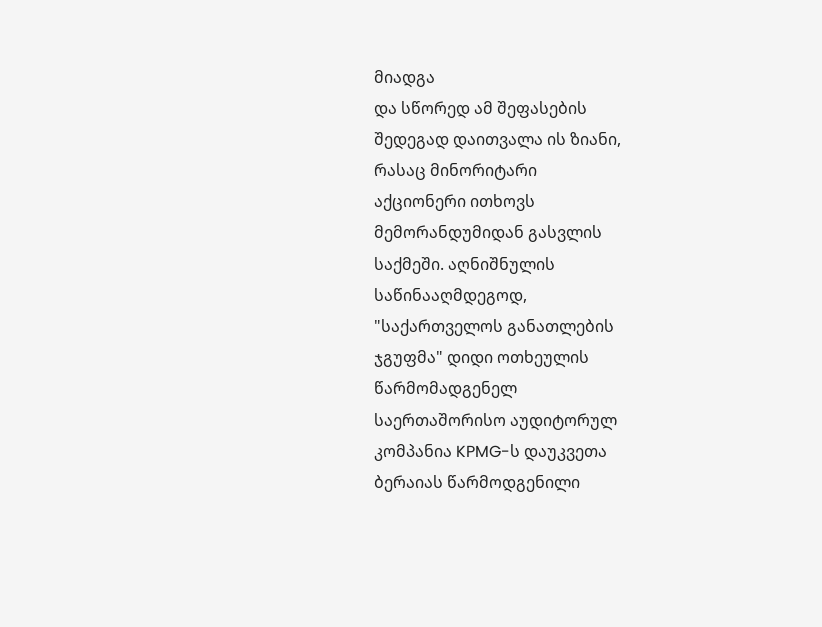მიადგა
და სწორედ ამ შეფასების
შედეგად დაითვალა ის ზიანი,
რასაც მინორიტარი
აქციონერი ითხოვს
მემორანდუმიდან გასვლის
საქმეში. აღნიშნულის
საწინააღმდეგოდ,
"საქართველოს განათლების
ჯგუფმა" დიდი ოთხეულის
წარმომადგენელ
საერთაშორისო აუდიტორულ
კომპანია KPMG-ს დაუკვეთა
ბერაიას წარმოდგენილი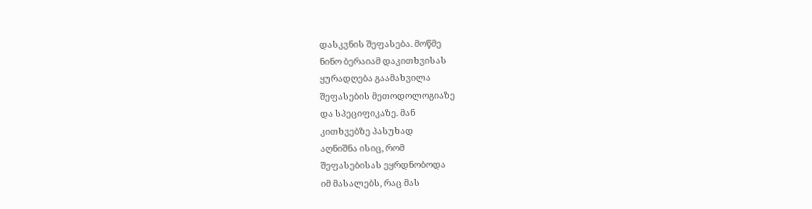დასკვნის შეფასება. მოწმე
ნინო ბერაიამ დაკითხვისას
ყურადღება გაამახვილა
შეფასების მეთოდოლოგიაზე
და სპეციფიკაზე. მან
კითხვებზე პასუხად
აღნიშნა ისიც, რომ
შეფასებისას ეყრდნობოდა
იმ მასალებს, რაც მას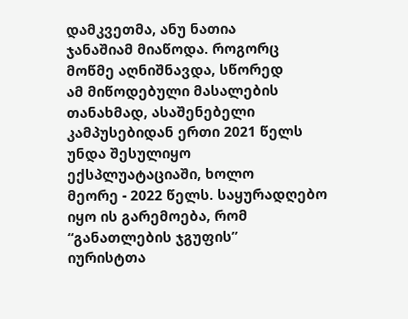დამკვეთმა, ანუ ნათია
ჯანაშიამ მიაწოდა. როგორც
მოწმე აღნიშნავდა, სწორედ
ამ მიწოდებული მასალების
თანახმად, ასაშენებელი
კამპუსებიდან ერთი 2021 წელს
უნდა შესულიყო
ექსპლუატაციაში, ხოლო
მეორე - 2022 წელს. საყურადღებო
იყო ის გარემოება, რომ
“განათლების ჯგუფის”
იურისტთა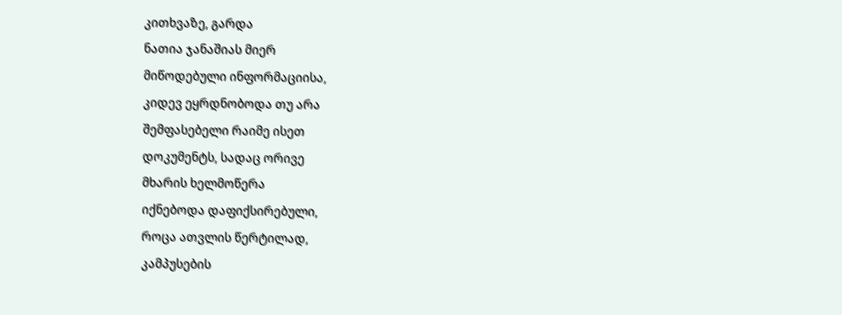კითხვაზე, გარდა
ნათია ჯანაშიას მიერ
მიწოდებული ინფორმაციისა,
კიდევ ეყრდნობოდა თუ არა
შემფასებელი რაიმე ისეთ
დოკუმენტს, სადაც ორივე
მხარის ხელმოწერა
იქნებოდა დაფიქსირებული,
როცა ათვლის წერტილად,
კამპუსების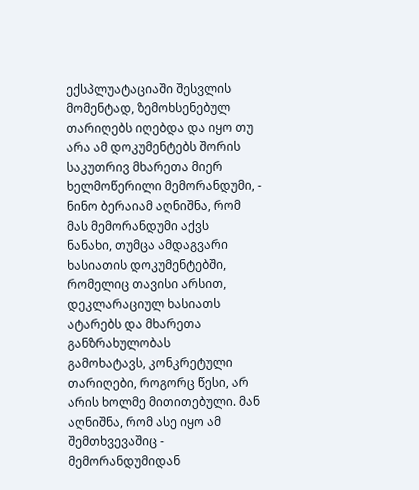ექსპლუატაციაში შესვლის
მომენტად, ზემოხსენებულ
თარიღებს იღებდა და იყო თუ
არა ამ დოკუმენტებს შორის
საკუთრივ მხარეთა მიერ
ხელმოწერილი მემორანდუმი, -
ნინო ბერაიამ აღნიშნა, რომ
მას მემორანდუმი აქვს
ნანახი, თუმცა ამდაგვარი
ხასიათის დოკუმენტებში,
რომელიც თავისი არსით,
დეკლარაციულ ხასიათს
ატარებს და მხარეთა
განზრახულობას
გამოხატავს, კონკრეტული
თარიღები, როგორც წესი, არ
არის ხოლმე მითითებული. მან
აღნიშნა, რომ ასე იყო ამ
შემთხვევაშიც -
მემორანდუმიდან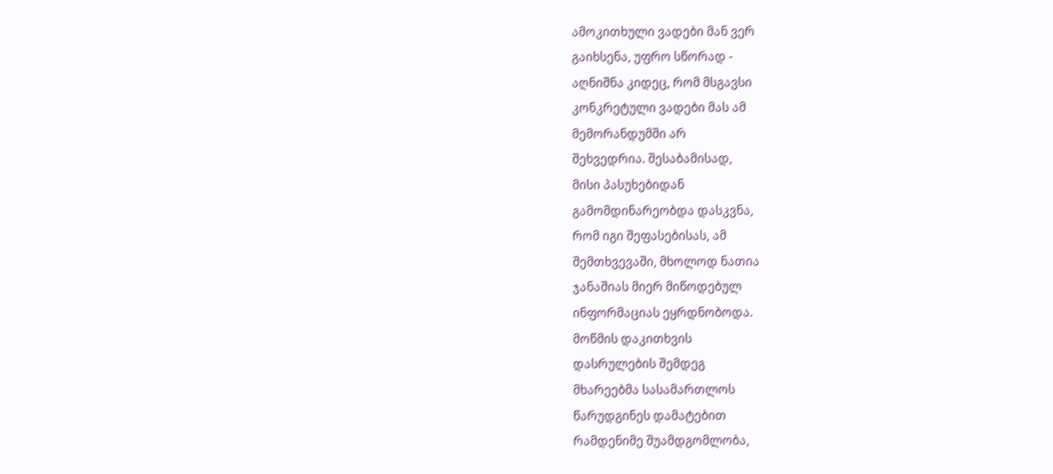ამოკითხული ვადები მან ვერ
გაიხსენა, უფრო სწორად -
აღნიშნა კიდეც, რომ მსგავსი
კონკრეტული ვადები მას ამ
მემორანდუმში არ
შეხვედრია. შესაბამისად,
მისი პასუხებიდან
გამომდინარეობდა დასკვნა,
რომ იგი შეფასებისას, ამ
შემთხვევაში, მხოლოდ ნათია
ჯანაშიას მიერ მიწოდებულ
ინფორმაციას ეყრდნობოდა.
მოწმის დაკითხვის
დასრულების შემდეგ
მხარეებმა სასამართლოს
წარუდგინეს დამატებით
რამდენიმე შუამდგომლობა,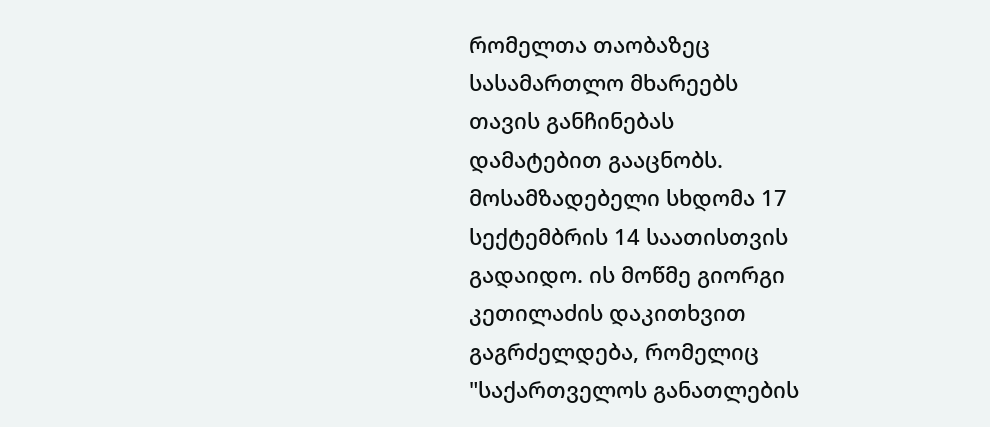რომელთა თაობაზეც
სასამართლო მხარეებს
თავის განჩინებას
დამატებით გააცნობს.
მოსამზადებელი სხდომა 17
სექტემბრის 14 საათისთვის
გადაიდო. ის მოწმე გიორგი
კეთილაძის დაკითხვით
გაგრძელდება, რომელიც
"საქართველოს განათლების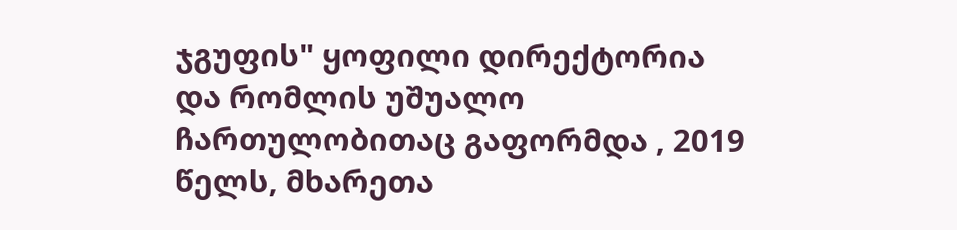ჯგუფის" ყოფილი დირექტორია
და რომლის უშუალო
ჩართულობითაც გაფორმდა , 2019
წელს, მხარეთა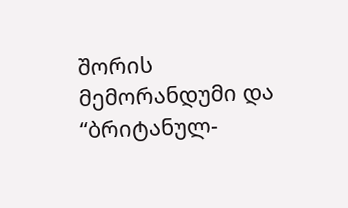შორის
მემორანდუმი და
“ბრიტანულ-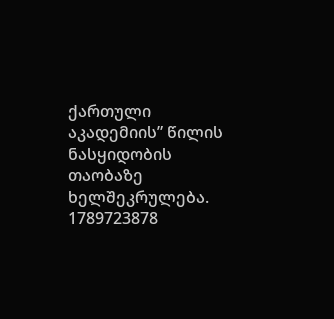ქართული
აკადემიის” წილის
ნასყიდობის თაობაზე
ხელშეკრულება.
1789723878